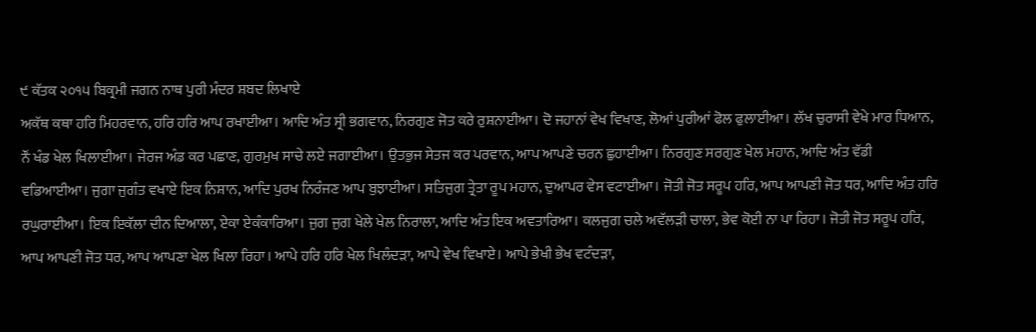੯ ਕੱਤਕ ੨੦੧੫ ਬਿਕ੍ਰਮੀ ਜਗਨ ਨਾਥ ਪੁਰੀ ਮੰਦਰ ਸ਼ਬਦ ਲਿਖਾਏ
ਅਕੱਥ ਕਥਾ ਹਰਿ ਮਿਹਰਵਾਨ, ਹਰਿ ਹਰਿ ਆਪ ਰਖਾਈਆ। ਆਦਿ ਅੰਤ ਸ੍ਰੀ ਭਗਵਾਨ, ਨਿਰਗੁਣ ਜੋਤ ਕਰੇ ਰੁਸ਼ਨਾਈਆ। ਦੋ ਜਹਾਨਾਂ ਵੇਖ ਵਿਖਾਣ, ਲੋਆਂ ਪੁਰੀਆਂ ਫੋਲ ਫੁਲਾਈਆ। ਲੱਖ ਚੁਰਾਸੀ ਵੇਖੇ ਮਾਰ ਧਿਆਨ, ਨੌਂ ਖੰਡ ਖੇਲ ਖਿਲਾਈਆ। ਜੇਰਜ ਅੰਡ ਕਰ ਪਛਾਣ, ਗੁਰਮੁਖ ਸਾਚੇ ਲਏ ਜਗਾਈਆ। ਉਤਭੁਜ ਸੇਤਜ ਕਰ ਪਰਵਾਨ, ਆਪ ਆਪਣੇ ਚਰਨ ਛੁਹਾਈਆ। ਨਿਰਗੁਣ ਸਰਗੁਣ ਖੇਲ ਮਹਾਨ, ਆਦਿ ਅੰਤ ਵੱਡੀ ਵਡਿਆਈਆ। ਜੁਗਾ ਜੁਗੰਤ ਵਖਾਏ ਇਕ ਨਿਸ਼ਾਨ, ਆਦਿ ਪੁਰਖ ਨਿਰੰਜਣ ਆਪ ਬੁਝਾਈਆ। ਸਤਿਜੁਗ ਤ੍ਰੇਤਾ ਰੂਪ ਮਹਾਨ, ਦੁਆਪਰ ਵੇਸ ਵਟਾਈਆ। ਜੋਤੀ ਜੋਤ ਸਰੂਪ ਹਰਿ, ਆਪ ਆਪਣੀ ਜੋਤ ਧਰ, ਆਦਿ ਅੰਤ ਹਰਿ ਰਘੁਰਾਈਆ। ਇਕ ਇਕੱਲਾ ਦੀਨ ਦਿਆਲਾ, ਏਕਾ ਏਕੰਕਾਰਿਆ। ਜੁਗ ਜੁਗ ਖੇਲੇ ਖੇਲ ਨਿਰਾਲਾ, ਆਦਿ ਅੰਤ ਇਕ ਅਵਤਾਰਿਆ। ਕਲਜੁਗ ਚਲੇ ਅਵੱਲੜੀ ਚਾਲਾ, ਭੇਵ ਕੋਈ ਨਾ ਪਾ ਰਿਹਾ। ਜੋਤੀ ਜੋਤ ਸਰੂਪ ਹਰਿ, ਆਪ ਆਪਣੀ ਜੋਤ ਧਰ, ਆਪ ਆਪਣਾ ਖੇਲ ਖਿਲਾ ਰਿਹਾ। ਆਪੇ ਹਰਿ ਹਰਿ ਖੇਲ ਖਿਲੰਦੜਾ, ਆਪੇ ਵੇਖ ਵਿਖਾਏ। ਆਪੇ ਭੇਖੀ ਭੇਖ ਵਟੰਦੜਾ,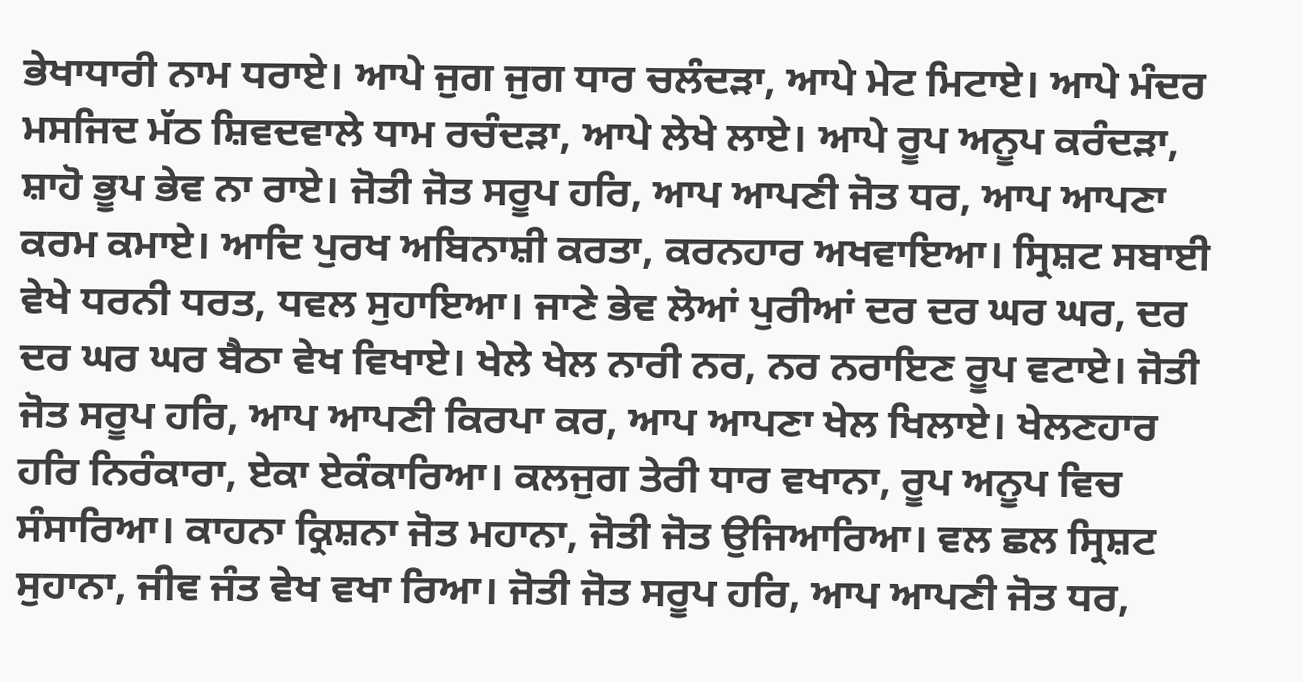ਭੇਖਾਧਾਰੀ ਨਾਮ ਧਰਾਏ। ਆਪੇ ਜੁਗ ਜੁਗ ਧਾਰ ਚਲੰਦੜਾ, ਆਪੇ ਮੇਟ ਮਿਟਾਏ। ਆਪੇ ਮੰਦਰ ਮਸਜਿਦ ਮੱਠ ਸ਼ਿਵਦਵਾਲੇ ਧਾਮ ਰਚੰਦੜਾ, ਆਪੇ ਲੇਖੇ ਲਾਏ। ਆਪੇ ਰੂਪ ਅਨੂਪ ਕਰੰਦੜਾ, ਸ਼ਾਹੋ ਭੂਪ ਭੇਵ ਨਾ ਰਾਏ। ਜੋਤੀ ਜੋਤ ਸਰੂਪ ਹਰਿ, ਆਪ ਆਪਣੀ ਜੋਤ ਧਰ, ਆਪ ਆਪਣਾ ਕਰਮ ਕਮਾਏ। ਆਦਿ ਪੁਰਖ ਅਬਿਨਾਸ਼ੀ ਕਰਤਾ, ਕਰਨਹਾਰ ਅਖਵਾਇਆ। ਸ੍ਰਿਸ਼ਟ ਸਬਾਈ ਵੇਖੇ ਧਰਨੀ ਧਰਤ, ਧਵਲ ਸੁਹਾਇਆ। ਜਾਣੇ ਭੇਵ ਲੋਆਂ ਪੁਰੀਆਂ ਦਰ ਦਰ ਘਰ ਘਰ, ਦਰ ਦਰ ਘਰ ਘਰ ਬੈਠਾ ਵੇਖ ਵਿਖਾਏ। ਖੇਲੇ ਖੇਲ ਨਾਰੀ ਨਰ, ਨਰ ਨਰਾਇਣ ਰੂਪ ਵਟਾਏ। ਜੋਤੀ ਜੋਤ ਸਰੂਪ ਹਰਿ, ਆਪ ਆਪਣੀ ਕਿਰਪਾ ਕਰ, ਆਪ ਆਪਣਾ ਖੇਲ ਖਿਲਾਏ। ਖੇਲਣਹਾਰ ਹਰਿ ਨਿਰੰਕਾਰਾ, ਏਕਾ ਏਕੰਕਾਰਿਆ। ਕਲਜੁਗ ਤੇਰੀ ਧਾਰ ਵਖਾਨਾ, ਰੂਪ ਅਨੂਪ ਵਿਚ ਸੰਸਾਰਿਆ। ਕਾਹਨਾ ਕ੍ਰਿਸ਼ਨਾ ਜੋਤ ਮਹਾਨਾ, ਜੋਤੀ ਜੋਤ ਉਜਿਆਰਿਆ। ਵਲ ਛਲ ਸ੍ਰਿਸ਼ਟ ਸੁਹਾਨਾ, ਜੀਵ ਜੰਤ ਵੇਖ ਵਖਾ ਰਿਆ। ਜੋਤੀ ਜੋਤ ਸਰੂਪ ਹਰਿ, ਆਪ ਆਪਣੀ ਜੋਤ ਧਰ,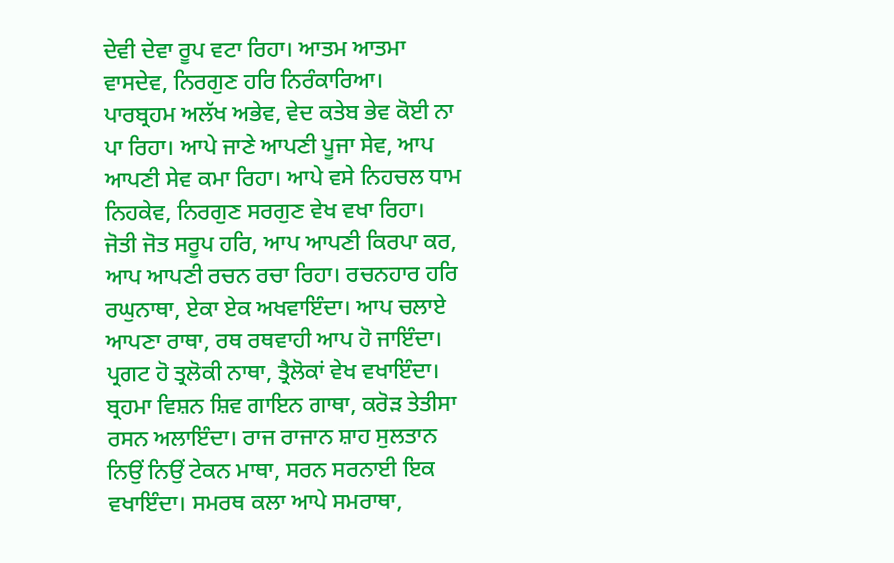ਦੇਵੀ ਦੇਵਾ ਰੂਪ ਵਟਾ ਰਿਹਾ। ਆਤਮ ਆਤਮਾ ਵਾਸਦੇਵ, ਨਿਰਗੁਣ ਹਰਿ ਨਿਰੰਕਾਰਿਆ। ਪਾਰਬ੍ਰਹਮ ਅਲੱਖ ਅਭੇਵ, ਵੇਦ ਕਤੇਬ ਭੇਵ ਕੋਈ ਨਾ ਪਾ ਰਿਹਾ। ਆਪੇ ਜਾਣੇ ਆਪਣੀ ਪੂਜਾ ਸੇਵ, ਆਪ ਆਪਣੀ ਸੇਵ ਕਮਾ ਰਿਹਾ। ਆਪੇ ਵਸੇ ਨਿਹਚਲ ਧਾਮ ਨਿਹਕੇਵ, ਨਿਰਗੁਣ ਸਰਗੁਣ ਵੇਖ ਵਖਾ ਰਿਹਾ। ਜੋਤੀ ਜੋਤ ਸਰੂਪ ਹਰਿ, ਆਪ ਆਪਣੀ ਕਿਰਪਾ ਕਰ, ਆਪ ਆਪਣੀ ਰਚਨ ਰਚਾ ਰਿਹਾ। ਰਚਨਹਾਰ ਹਰਿ ਰਘੁਨਾਥਾ, ਏਕਾ ਏਕ ਅਖਵਾਇੰਦਾ। ਆਪ ਚਲਾਏ ਆਪਣਾ ਰਾਥਾ, ਰਥ ਰਥਵਾਹੀ ਆਪ ਹੋ ਜਾਇੰਦਾ। ਪ੍ਰਗਟ ਹੋ ਤ੍ਰਲੋਕੀ ਨਾਥਾ, ਤ੍ਰੈਲੋਕਾਂ ਵੇਖ ਵਖਾਇੰਦਾ। ਬ੍ਰਹਮਾ ਵਿਸ਼ਨ ਸ਼ਿਵ ਗਾਇਨ ਗਾਥਾ, ਕਰੋੜ ਤੇਤੀਸਾ ਰਸਨ ਅਲਾਇੰਦਾ। ਰਾਜ ਰਾਜਾਨ ਸ਼ਾਹ ਸੁਲਤਾਨ ਨਿਉਂ ਨਿਉਂ ਟੇਕਨ ਮਾਥਾ, ਸਰਨ ਸਰਨਾਈ ਇਕ ਵਖਾਇੰਦਾ। ਸਮਰਥ ਕਲਾ ਆਪੇ ਸਮਰਾਥਾ,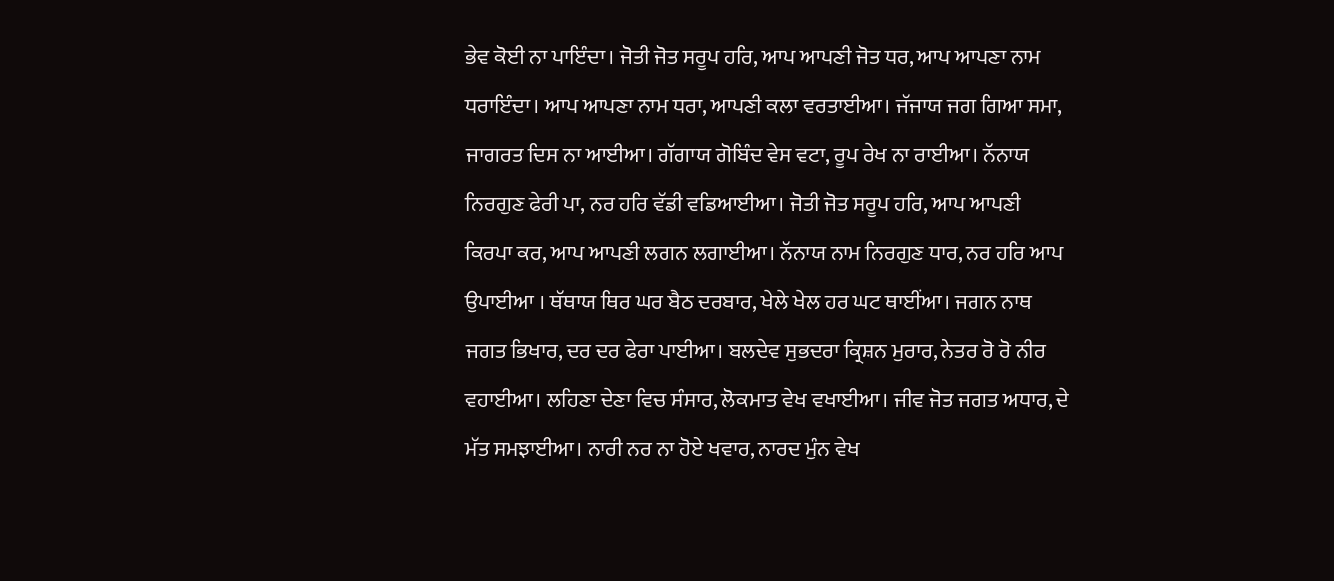ਭੇਵ ਕੋਈ ਨਾ ਪਾਇੰਦਾ। ਜੋਤੀ ਜੋਤ ਸਰੂਪ ਹਰਿ, ਆਪ ਆਪਣੀ ਜੋਤ ਧਰ, ਆਪ ਆਪਣਾ ਨਾਮ ਧਰਾਇੰਦਾ। ਆਪ ਆਪਣਾ ਨਾਮ ਧਰਾ, ਆਪਣੀ ਕਲਾ ਵਰਤਾਈਆ। ਜੱਜਾਯ ਜਗ ਗਿਆ ਸਮਾ, ਜਾਗਰਤ ਦਿਸ ਨਾ ਆਈਆ। ਗੱਗਾਯ ਗੋਬਿੰਦ ਵੇਸ ਵਟਾ, ਰੂਪ ਰੇਖ ਨਾ ਰਾਈਆ। ਨੱਨਾਯ ਨਿਰਗੁਣ ਫੇਰੀ ਪਾ, ਨਰ ਹਰਿ ਵੱਡੀ ਵਡਿਆਈਆ। ਜੋਤੀ ਜੋਤ ਸਰੂਪ ਹਰਿ, ਆਪ ਆਪਣੀ ਕਿਰਪਾ ਕਰ, ਆਪ ਆਪਣੀ ਲਗਨ ਲਗਾਈਆ। ਨੱਨਾਯ ਨਾਮ ਨਿਰਗੁਣ ਧਾਰ, ਨਰ ਹਰਿ ਆਪ ਉਪਾਈਆ । ਥੱਥਾਯ ਥਿਰ ਘਰ ਬੈਠ ਦਰਬਾਰ, ਖੇਲੇ ਖੇਲ ਹਰ ਘਟ ਥਾਈਂਆ। ਜਗਨ ਨਾਥ ਜਗਤ ਭਿਖਾਰ, ਦਰ ਦਰ ਫੇਰਾ ਪਾਈਆ। ਬਲਦੇਵ ਸੁਭਦਰਾ ਕ੍ਰਿਸ਼ਨ ਮੁਰਾਰ, ਨੇਤਰ ਰੋ ਰੋ ਨੀਰ ਵਹਾਈਆ। ਲਹਿਣਾ ਦੇਣਾ ਵਿਚ ਸੰਸਾਰ, ਲੋਕਮਾਤ ਵੇਖ ਵਖਾਈਆ। ਜੀਵ ਜੋਤ ਜਗਤ ਅਧਾਰ, ਦੇ ਮੱਤ ਸਮਝਾਈਆ। ਨਾਰੀ ਨਰ ਨਾ ਹੋਏ ਖਵਾਰ, ਨਾਰਦ ਮੁੰਨ ਵੇਖ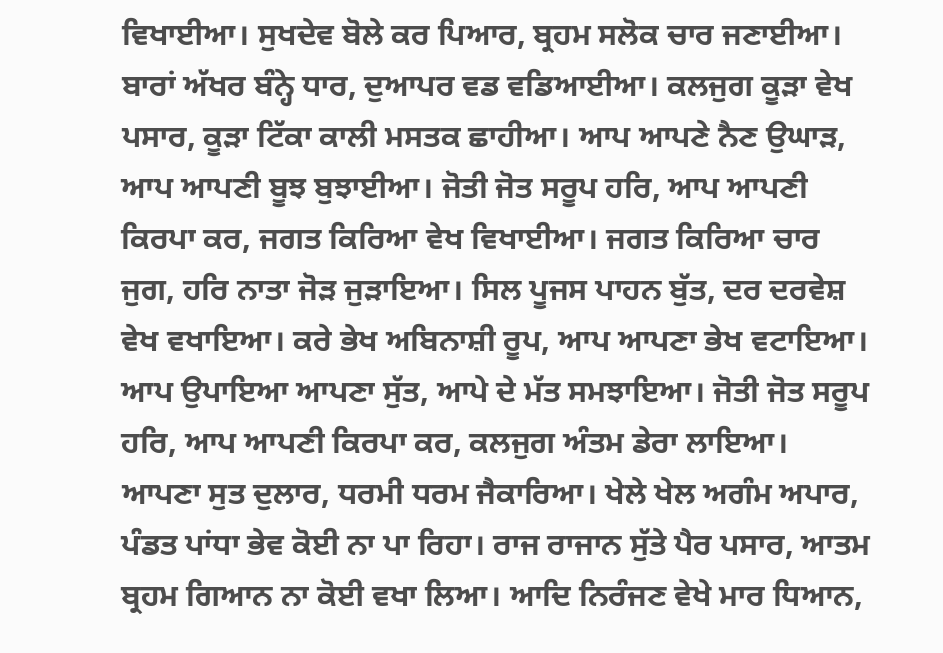ਵਿਖਾਈਆ। ਸੁਖਦੇਵ ਬੋਲੇ ਕਰ ਪਿਆਰ, ਬ੍ਰਹਮ ਸਲੋਕ ਚਾਰ ਜਣਾਈਆ। ਬਾਰਾਂ ਅੱਖਰ ਬੰਨ੍ਹੇ ਧਾਰ, ਦੁਆਪਰ ਵਡ ਵਡਿਆਈਆ। ਕਲਜੁਗ ਕੂੜਾ ਵੇਖ ਪਸਾਰ, ਕੂੜਾ ਟਿੱਕਾ ਕਾਲੀ ਮਸਤਕ ਛਾਹੀਆ। ਆਪ ਆਪਣੇ ਨੈਣ ਉਘਾੜ, ਆਪ ਆਪਣੀ ਬੂਝ ਬੁਝਾਈਆ। ਜੋਤੀ ਜੋਤ ਸਰੂਪ ਹਰਿ, ਆਪ ਆਪਣੀ ਕਿਰਪਾ ਕਰ, ਜਗਤ ਕਿਰਿਆ ਵੇਖ ਵਿਖਾਈਆ। ਜਗਤ ਕਿਰਿਆ ਚਾਰ ਜੁਗ, ਹਰਿ ਨਾਤਾ ਜੋੜ ਜੁੜਾਇਆ। ਸਿਲ ਪੂਜਸ ਪਾਹਨ ਬੁੱਤ, ਦਰ ਦਰਵੇਸ਼ ਵੇਖ ਵਖਾਇਆ। ਕਰੇ ਭੇਖ ਅਬਿਨਾਸ਼ੀ ਰੂਪ, ਆਪ ਆਪਣਾ ਭੇਖ ਵਟਾਇਆ। ਆਪ ਉਪਾਇਆ ਆਪਣਾ ਸੁੱਤ, ਆਪੇ ਦੇ ਮੱਤ ਸਮਝਾਇਆ। ਜੋਤੀ ਜੋਤ ਸਰੂਪ ਹਰਿ, ਆਪ ਆਪਣੀ ਕਿਰਪਾ ਕਰ, ਕਲਜੁਗ ਅੰਤਮ ਡੇਰਾ ਲਾਇਆ। ਆਪਣਾ ਸੁਤ ਦੁਲਾਰ, ਧਰਮੀ ਧਰਮ ਜੈਕਾਰਿਆ। ਖੇਲੇ ਖੇਲ ਅਗੰਮ ਅਪਾਰ, ਪੰਡਤ ਪਾਂਧਾ ਭੇਵ ਕੋਈ ਨਾ ਪਾ ਰਿਹਾ। ਰਾਜ ਰਾਜਾਨ ਸੁੱਤੇ ਪੈਰ ਪਸਾਰ, ਆਤਮ ਬ੍ਰਹਮ ਗਿਆਨ ਨਾ ਕੋਈ ਵਖਾ ਲਿਆ। ਆਦਿ ਨਿਰੰਜਣ ਵੇਖੇ ਮਾਰ ਧਿਆਨ,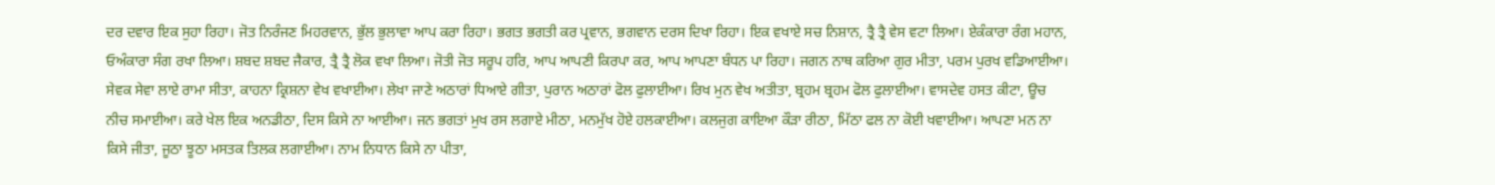ਦਰ ਦਵਾਰ ਇਕ ਸੁਹਾ ਰਿਹਾ। ਜੋਤ ਨਿਰੰਜਣ ਮਿਹਰਵਾਨ, ਭੁੱਲ ਭੁਲਾਵਾ ਆਪ ਕਰਾ ਰਿਹਾ। ਭਗਤ ਭਗਤੀ ਕਰ ਪ੍ਰਵਾਨ, ਭਗਵਾਨ ਦਰਸ ਦਿਖਾ ਰਿਹਾ। ਇਕ ਵਖਾਏ ਸਚ ਨਿਸ਼ਾਨ, ਤ੍ਰੈ ਤ੍ਰੈ ਵੇਸ ਵਟਾ ਲਿਆ। ਏਕੰਕਾਰਾ ਰੰਗ ਮਹਾਨ, ਓਅੰਕਾਰਾ ਸੰਗ ਰਖਾ ਲਿਆ। ਸ਼ਬਦ ਸ਼ਬਦ ਜੈਕਾਰ, ਤ੍ਰੈ ਤ੍ਰੈ ਲੋਕ ਵਖਾ ਲਿਆ। ਜੋਤੀ ਜੋਤ ਸਰੂਪ ਹਰਿ, ਆਪ ਆਪਣੀ ਕਿਰਪਾ ਕਰ, ਆਪ ਆਪਣਾ ਬੰਧਨ ਪਾ ਰਿਹਾ। ਜਗਨ ਨਾਥ ਕਰਿਆ ਗੁਰ ਮੀਤਾ, ਪਰਮ ਪੁਰਖ ਵਡਿਆਈਆ। ਸੇਵਕ ਸੇਵਾ ਲਾਏ ਰਾਮਾ ਸੀਤਾ, ਕਾਹਨਾ ਕ੍ਰਿਸ਼ਨਾ ਵੇਖ ਵਖਾਈਆ। ਲੇਖਾ ਜਾਣੇ ਅਠਾਰਾਂ ਧਿਆਏ ਗੀਤਾ, ਪੁਰਾਨ ਅਠਾਰਾਂ ਫੋਲ ਫੁਲਾਈਆ। ਰਿਖ ਮੁਨ ਵੇਖ ਅਤੀਤਾ, ਬ੍ਰਹਮ ਬ੍ਰਹਮ ਫੋਲ ਫੁਲਾਈਆ। ਵਾਸਦੇਵ ਹਸਤ ਕੀਟਾ, ਊਚ ਨੀਚ ਸਮਾਈਆ। ਕਰੇ ਖੇਲ ਇਕ ਅਨਡੀਠਾ, ਦਿਸ ਕਿਸੇ ਨਾ ਆਈਆ। ਜਨ ਭਗਤਾਂ ਮੁਖ ਰਸ ਲਗਾਏ ਮੀਠਾ, ਮਨਮੁੱਖ ਹੋਏ ਹਲਕਾਈਆ। ਕਲਜੁਗ ਕਾਇਆ ਕੌੜਾ ਰੀਠਾ, ਮਿੱਠਾ ਫਲ ਨਾ ਕੋਈ ਖਵਾਈਆ। ਆਪਣਾ ਮਨ ਨਾ ਕਿਸੇ ਜੀਤਾ, ਜੂਠਾ ਝੂਠਾ ਮਸਤਕ ਤਿਲਕ ਲਗਾਈਆ। ਨਾਮ ਨਿਧਾਨ ਕਿਸੇ ਨਾ ਪੀਤਾ,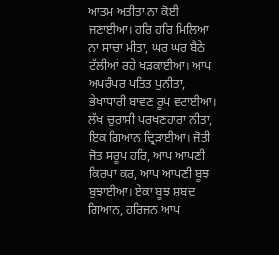ਆਤਮ ਅਤੀਤਾ ਨਾ ਕੋਈ ਜਣਾਈਆ। ਹਰਿ ਹਰਿ ਮਿਲਿਆ ਨਾ ਸਾਚਾ ਮੀਤਾ, ਘਰ ਘਰ ਬੈਠੇ ਟੱਲੀਆਂ ਰਹੇ ਖੜਕਾਈਆ। ਆਪ ਅਪਰੰਪਰ ਪਤਿਤ ਪੁਨੀਤਾ, ਭੇਖਾਧਾਰੀ ਬਾਵਣ ਰੂਪ ਵਟਾਈਆ। ਲੱਖ ਚੁਰਾਸੀ ਪਰਖਣਹਾਰਾ ਨੀਤਾ, ਇਕ ਗਿਆਨ ਦ੍ਰਿੜਾਈਆ। ਜੋਤੀ ਜੋਤ ਸਰੂਪ ਹਰਿ, ਆਪ ਆਪਣੀ ਕਿਰਪਾ ਕਰ, ਆਪ ਆਪਣੀ ਬੂਝ ਬੁਝਾਈਆ। ਏਕਾ ਬੂਝ ਸ਼ਬਦ ਗਿਆਨ, ਹਰਿਜਨ ਆਪ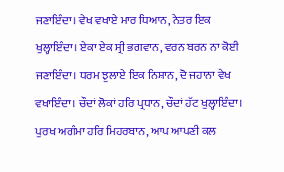ਜਣਾਇੰਦਾ। ਵੇਖ ਵਖਾਏ ਮਾਰ ਧਿਆਨ, ਨੇਤਰ ਇਕ ਖੁਲ੍ਹਾਇੰਦਾ। ਏਕਾ ਏਕ ਸ੍ਰੀ ਭਗਵਾਨ, ਵਰਨ ਬਰਨ ਨਾ ਕੋਈ ਜਣਾਇੰਦਾ। ਧਰਮ ਝੁਲਾਏ ਇਕ ਨਿਸ਼ਾਨ, ਦੋ ਜਹਾਨਾ ਵੇਖ ਵਖਾਇੰਦਾ। ਚੌਦਾਂ ਲੋਕਾਂ ਹਰਿ ਪ੍ਰਧਾਨ, ਚੌਦਾਂ ਹੱਟ ਖੁਲ੍ਹਾਇੰਦਾ। ਪੁਰਖ ਅਗੰਮਾ ਹਰਿ ਮਿਹਰਬਾਨ, ਆਪ ਆਪਣੀ ਕਲ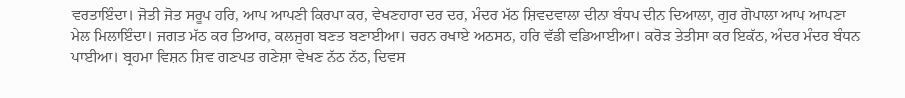ਵਰਤਾਇੰਦਾ। ਜੋਤੀ ਜੋਤ ਸਰੂਪ ਹਰਿ, ਆਪ ਆਪਣੀ ਕਿਰਪਾ ਕਰ, ਵੇਖਣਹਾਰਾ ਦਰ ਦਰ, ਮੰਦਰ ਮੱਠ ਸ਼ਿਵਦਵਾਲਾ ਦੀਨਾ ਬੰਧਪ ਦੀਨ ਦਿਆਲਾ, ਗੁਰ ਗੋਪਾਲਾ ਆਪ ਆਪਣਾ ਮੇਲ ਮਿਲਾਇੰਦਾ। ਜਗਤ ਮੱਠ ਕਰ ਤਿਆਰ, ਕਲਜੁਗ ਬਣਤ ਬਣਾਈਆ। ਚਰਨ ਰਖਾਏ ਅਠਸਠ, ਹਰਿ ਵੱਡੀ ਵਡਿਆਈਆ। ਕਰੋੜ ਤੇਤੀਸਾ ਕਰ ਇਕੱਠ, ਅੰਦਰ ਮੰਦਰ ਬੰਧਨ ਪਾਈਆ। ਬ੍ਰਹਮਾ ਵਿਸ਼ਨ ਸ਼ਿਵ ਗਣਪਤ ਗਣੇਸ਼ਾ ਵੇਖਣ ਨੱਠ ਨੱਠ, ਦਿਵਸ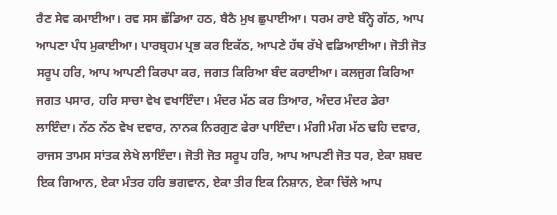ਰੈਣ ਸੇਵ ਕਮਾਈਆ। ਰਵ ਸਸ ਛੱਡਿਆ ਹਠ, ਬੈਠੈ ਮੁਖ ਛੁਪਾਈਆ। ਧਰਮ ਰਾਏ ਬੰਨ੍ਹੇ ਗੱਠ, ਆਪ ਆਪਣਾ ਪੰਧ ਮੁਕਾਈਆ। ਪਾਰਬ੍ਰਹਮ ਪ੍ਰਭ ਕਰ ਇਕੱਠ, ਆਪਣੇ ਹੱਥ ਰੱਖੇ ਵਡਿਆਈਆ। ਜੋਤੀ ਜੋਤ ਸਰੂਪ ਹਰਿ, ਆਪ ਆਪਣੀ ਕਿਰਪਾ ਕਰ, ਜਗਤ ਕਿਰਿਆ ਬੰਦ ਕਰਾਈਆ। ਕਲਜੁਗ ਕਿਰਿਆ ਜਗਤ ਪਸਾਰ, ਹਰਿ ਸਾਚਾ ਵੇਖ ਵਖਾਇੰਦਾ। ਮੰਦਰ ਮੱਠ ਕਰ ਤਿਆਰ, ਅੰਦਰ ਮੰਦਰ ਡੇਰਾ ਲਾਇੰਦਾ। ਨੱਠ ਨੱਠ ਵੇਖ ਦਵਾਰ, ਨਾਨਕ ਨਿਰਗੁਣ ਫੇਰਾ ਪਾਇੰਦਾ। ਮੰਗੀ ਮੰਗ ਮੱਠ ਢਹਿ ਦਵਾਰ, ਰਾਜਸ ਤਾਮਸ ਸਾਂਤਕ ਲੇਖੇ ਲਾਇੰਦਾ। ਜੋਤੀ ਜੋਤ ਸਰੂਪ ਹਰਿ, ਆਪ ਆਪਣੀ ਜੋਤ ਧਰ, ਏਕਾ ਸ਼ਬਦ ਇਕ ਗਿਆਨ, ਏਕਾ ਮੰਤਰ ਹਰਿ ਭਗਵਾਨ, ਏਕਾ ਤੀਰ ਇਕ ਨਿਸ਼ਾਨ, ਏਕਾ ਚਿੱਲੇ ਆਪ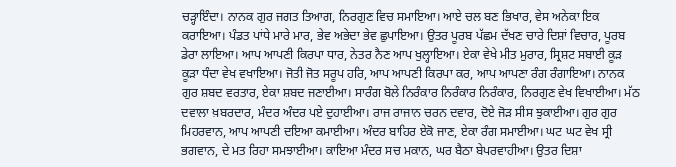ਚੜ੍ਹਾਇੰਦਾ। ਨਾਨਕ ਗੁਰ ਜਗਤ ਤਿਆਗ, ਨਿਰਗੁਣ ਵਿਚ ਸਮਾਇਆ। ਆਏ ਚਲ ਬਣ ਭਿਖਾਰ, ਵੇਸ ਅਨੇਕਾ ਇਕ ਕਰਾਇਆ। ਪੰਡਤ ਪਾਂਧੇ ਮਾਰੇ ਮਾਰ, ਭੇਵ ਅਭੇਦਾ ਭੇਵ ਛੁਪਾਇਆ। ਉਤਰ ਪੂਰਬ ਪੱਛਮ ਦੱਖਣ ਚਾਰੇ ਦਿਸ਼ਾਂ ਵਿਚਾਰ, ਪੂਰਬ ਡੇਰਾ ਲਾਇਆ। ਆਪ ਆਪਣੀ ਕਿਰਪਾ ਧਾਰ, ਨੇਤਰ ਨੈਣ ਆਪ ਖੁਲ੍ਹਾਇਆ। ਏਕਾ ਵੇਖੇ ਮੀਤ ਮੁਰਾਰ, ਸ੍ਰਿਸ਼ਟ ਸਬਾਈ ਕੂੜ ਕੂੜਾ ਧੰਦਾ ਵੇਖ ਵਖਾਇਆ। ਜੋਤੀ ਜੋਤ ਸਰੂਪ ਹਰਿ, ਆਪ ਆਪਣੀ ਕਿਰਪਾ ਕਰ, ਆਪ ਆਪਣਾ ਰੰਗ ਰੰਗਾਇਆ। ਨਾਨਕ ਗੁਰ ਸ਼ਬਦ ਵਰਤਾਰ, ਏਕਾ ਸ਼ਬਦ ਜਣਾਈਆ। ਸਾਰੰਗ ਬੋਲੇ ਨਿਰੰਕਾਰ ਨਿਰੰਕਾਰ ਨਿਰੰਕਾਰ, ਨਿਰਗੁਣ ਵੇਖ ਵਿਖਾਈਆ। ਮੱਠ ਦਵਾਲਾ ਖ਼ਬਰਦਾਰ, ਮੰਦਰ ਅੰਦਰ ਪਏ ਦੁਹਾਈਆ। ਰਾਜ ਰਾਜਾਨ ਚਰਨ ਦਵਾਰ, ਦੋਏ ਜੋੜ ਸੀਸ ਝੁਕਾਈਆ। ਗੁਰ ਗੁਰ ਮਿਹਰਵਾਨ, ਆਪ ਆਪਣੀ ਦਇਆ ਕਮਾਈਆ। ਅੰਦਰ ਬਾਹਿਰ ਏਕੋ ਜਾਣ, ਏਕਾ ਰੰਗ ਸਮਾਈਆ। ਘਟ ਘਟ ਵੇਖ ਸ੍ਰੀ ਭਗਵਾਨ, ਦੇ ਮਤ ਰਿਹਾ ਸਮਝਾਈਆ। ਕਾਇਆ ਮੰਦਰ ਸਚ ਮਕਾਨ, ਘਰ ਬੈਠਾ ਬੇਪਰਵਾਹੀਆ। ਉਤਰ ਦਿਸ਼ਾ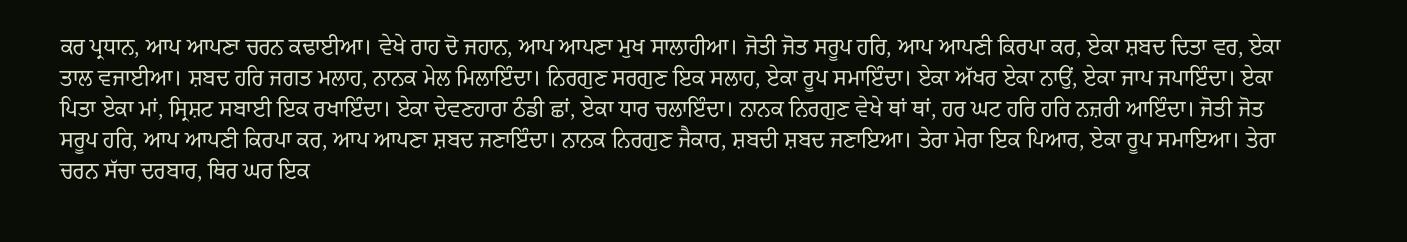ਕਰ ਪ੍ਰਧਾਨ, ਆਪ ਆਪਣਾ ਚਰਨ ਕਢਾਈਆ। ਵੇਖੇ ਰਾਹ ਦੋ ਜਹਾਨ, ਆਪ ਆਪਣਾ ਮੁਖ ਸਾਲਾਹੀਆ। ਜੋਤੀ ਜੋਤ ਸਰੂਪ ਹਰਿ, ਆਪ ਆਪਣੀ ਕਿਰਪਾ ਕਰ, ਏਕਾ ਸ਼ਬਦ ਦਿਤਾ ਵਰ, ਏਕਾ ਤਾਲ ਵਜਾਈਆ। ਸ਼ਬਦ ਹਰਿ ਜਗਤ ਮਲਾਹ, ਨਾਨਕ ਮੇਲ ਮਿਲਾਇੰਦਾ। ਨਿਰਗੁਣ ਸਰਗੁਣ ਇਕ ਸਲਾਹ, ਏਕਾ ਰੂਪ ਸਮਾਇੰਦਾ। ਏਕਾ ਅੱਖਰ ਏਕਾ ਨਾਉਂ, ਏਕਾ ਜਾਪ ਜਪਾਇੰਦਾ। ਏਕਾ ਪਿਤਾ ਏਕਾ ਮਾਂ, ਸ੍ਰਿਸ਼ਟ ਸਬਾਈ ਇਕ ਰਖਾਇੰਦਾ। ਏਕਾ ਦੇਵਣਹਾਰਾ ਠੰਡੀ ਛਾਂ, ਏਕਾ ਧਾਰ ਚਲਾਇੰਦਾ। ਨਾਨਕ ਨਿਰਗੁਣ ਵੇਖੇ ਥਾਂ ਥਾਂ, ਹਰ ਘਟ ਹਰਿ ਹਰਿ ਨਜ਼ਰੀ ਆਇੰਦਾ। ਜੋਤੀ ਜੋਤ ਸਰੂਪ ਹਰਿ, ਆਪ ਆਪਣੀ ਕਿਰਪਾ ਕਰ, ਆਪ ਆਪਣਾ ਸ਼ਬਦ ਜਣਾਇੰਦਾ। ਨਾਨਕ ਨਿਰਗੁਣ ਜੈਕਾਰ, ਸ਼ਬਦੀ ਸ਼ਬਦ ਜਣਾਇਆ। ਤੇਰਾ ਮੇਰਾ ਇਕ ਪਿਆਰ, ਏਕਾ ਰੂਪ ਸਮਾਇਆ। ਤੇਰਾ ਚਰਨ ਸੱਚਾ ਦਰਬਾਰ, ਥਿਰ ਘਰ ਇਕ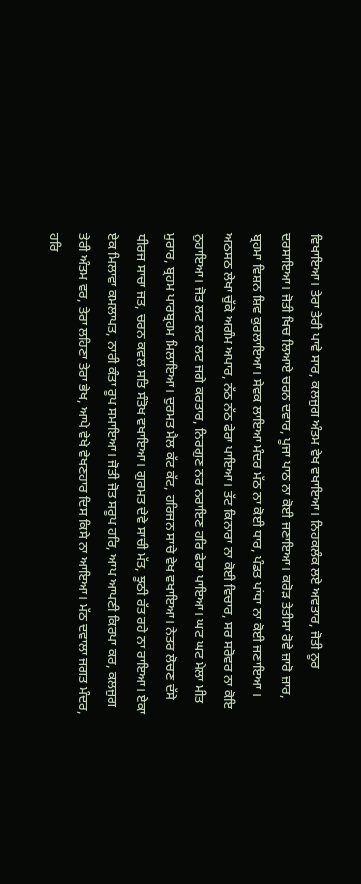ਵਿਖਾਇਆ। ਤੇਰਾ ਤੇਰੀ ਪਾਵੇ ਸਾਰ, ਕਲਜੁਗ ਅੰਤਮ ਵੇਖ ਵਖਾਇਆ। ਨਿਹਕਲੰਕ ਲਏ ਅਵਤਾਰ, ਜੋਤੀ ਨੂਰ ਦਰਸਾਇਆ। ਜੋਤੀ ਖਿਚ ਲਿਆਏ ਚਰਨ ਦਵਾਰ, ਪੂਜਾ ਪਾਠ ਨਾ ਕੋਈ ਜਣਾਇਆ। ਕਰੋੜ ਤੇਤੀਸਾ ਰੋਵੇ ਜ਼ਾਰੋ ਜ਼ਾਰ, ਬ੍ਰਹਮਾ ਵਿਸ਼ਨ ਸ਼ਿਵ ਕੁਰਲਾਇਆ। ਸੇਵਕ ਲਾਇਆ ਮੰਦਰ ਮੱਠ ਨਾ ਕੋਈ ਧਾਰ, ਪੰਡਤ ਪਾਂਧਾ ਨਾ ਕੋਈ ਜਣਾਇਆ । ਅਠਸਠ ਲੇਖਾ ਚੁੱਕੇ ਅਗੰਮ ਅਪਾਰ, ਨੱਠ ਨੱਠ ਫੇਰਾ ਪਾਇਆ। ਤੱਟ ਕਿਨਾਰਾ ਨਾ ਕੋਈ ਵਿਚਾਰ, ਸਰ ਸਰੋਵਰ ਨਾ ਕੋਇ ਨੁਹਾਇਆ। ਜੋਤ ਲਟ ਲਟ ਲਟ ਜਗੇ ਕਰਤਾਰ, ਨਿਰਗੁਣ ਨਰ ਨਰਾਇਣ ਹਰਿ ਫੇਰਾ ਪਾਇਆ। ਘਟ ਘਟ ਮੇਲਾ ਮੀਤ ਮੁਰਾਰ, ਬ੍ਰਹਮ ਪਾਰਬ੍ਰਹਮ ਮਿਲਾਇਆ। ਦੁਰਮਤ ਮੈਲ ਕੱਟ ਕੱਟ, ਹਰਿਜਨ ਸਾਚੇ ਵੇਖ ਵਖਾਇਆ। ਨੇਤਰ ਲੋਚਣ ਦੱਸੇ ਧੀਰਜ ਸਾਚਾ ਜਤ, ਚਰਨ ਕਵਲ ਸਤਿ ਸੰਤੋਖ ਵਖਾਇਆ। ਗੁਰਮਤ ਦੇਵੇ ਸਾਚੀ ਮੱਤ, ਝੂਠੀ ਰੱਤ ਰਹੇ ਨਾ ਰਾਇਆ। ਏਕਾ ਏਕ ਮਿਲਾਵਾ ਕਮਲਾਪਤ, ਨਾਰੀ ਕੰਤਾ ਰੂਪ ਸਮਾਇਆ। ਜੋਤੀ ਜੋਤ ਸਰੂਪ ਹਰਿ, ਆਪ ਆਪਣੀ ਕਿਰਪਾ ਕਰ, ਕਲਜੁਗ ਤੇਰੀ ਅੰਤਮ ਵਰ, ਤੇਰਾ ਲਹਿਣਾ ਤੇਰਾ ਭੇਖ, ਆਪੇ ਵੇਖੇ ਵੇਖਣਹਾਰ ਦਿਸ ਕਿਸੇ ਨਾ ਆਇਆ। ਮੱਠ ਦਵਾਲਾ ਜਗਤ ਮੰਦਰ, ਹਰਿ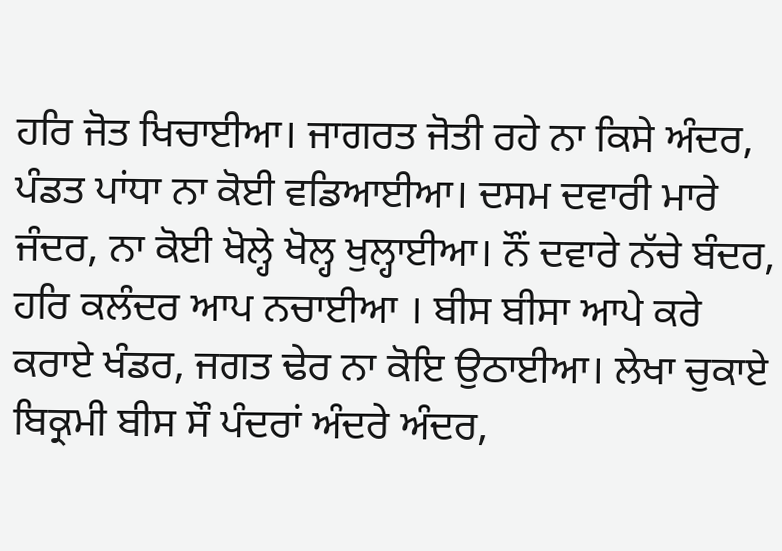ਹਰਿ ਜੋਤ ਖਿਚਾਈਆ। ਜਾਗਰਤ ਜੋਤੀ ਰਹੇ ਨਾ ਕਿਸੇ ਅੰਦਰ, ਪੰਡਤ ਪਾਂਧਾ ਨਾ ਕੋਈ ਵਡਿਆਈਆ। ਦਸਮ ਦਵਾਰੀ ਮਾਰੇ ਜੰਦਰ, ਨਾ ਕੋਈ ਖੋਲ੍ਹੇ ਖੋਲ੍ਹ ਖੁਲ੍ਹਾਈਆ। ਨੌਂ ਦਵਾਰੇ ਨੱਚੇ ਬੰਦਰ, ਹਰਿ ਕਲੰਦਰ ਆਪ ਨਚਾਈਆ । ਬੀਸ ਬੀਸਾ ਆਪੇ ਕਰੇ ਕਰਾਏ ਖੰਡਰ, ਜਗਤ ਢੇਰ ਨਾ ਕੋਇ ਉਠਾਈਆ। ਲੇਖਾ ਚੁਕਾਏ ਬਿਕ੍ਰਮੀ ਬੀਸ ਸੌ ਪੰਦਰਾਂ ਅੰਦਰੇ ਅੰਦਰ,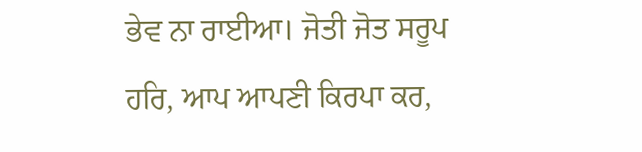ਭੇਵ ਨਾ ਰਾਈਆ। ਜੋਤੀ ਜੋਤ ਸਰੂਪ ਹਰਿ, ਆਪ ਆਪਣੀ ਕਿਰਪਾ ਕਰ,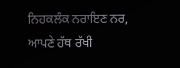ਨਿਹਕਲੰਕ ਨਰਾਇਣ ਨਰ, ਆਪਣੇ ਹੱਥ ਰੱਖੀ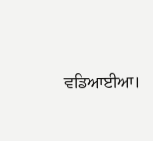ਵਡਿਆਈਆ।